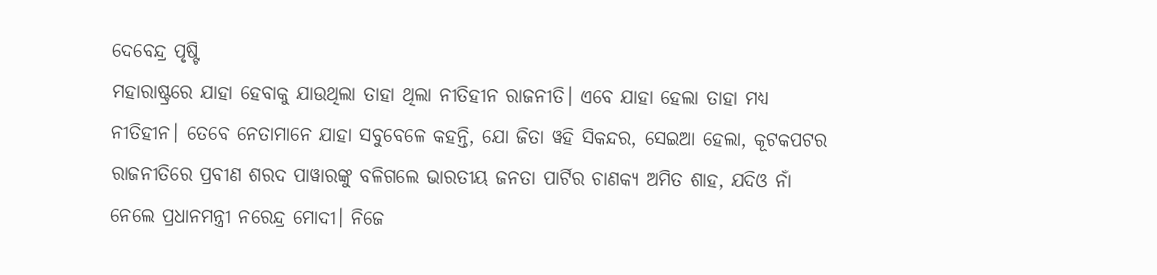ଦେବେନ୍ଦ୍ର ପୃଷ୍ଟି
ମହାରାଷ୍ଟ୍ରରେ ଯାହା ହେବାକୁ ଯାଉଥିଲା ତାହା ଥିଲା ନୀତିହୀନ ରାଜନୀତି। ଏବେ ଯାହା ହେଲା ତାହା ମଧ୍ୟ ନୀତିହୀନ। ତେବେ ନେତାମାନେ ଯାହା ସବୁବେଳେ କହନ୍ତି, ଯୋ ଜିତା ୱହି ସିକନ୍ଦର, ସେଇଆ ହେଲା, କୂଟକପଟର ରାଜନୀତିରେ ପ୍ରବୀଣ ଶରଦ ପାୱାରଙ୍କୁ ବଳିଗଲେ ଭାରତୀୟ ଜନତା ପାର୍ଟିର ଚାଣକ୍ୟ ଅମିତ ଶାହ, ଯଦିଓ ନାଁ ନେଲେ ପ୍ରଧାନମନ୍ତ୍ରୀ ନରେନ୍ଦ୍ର ମୋଦୀ। ନିଜେ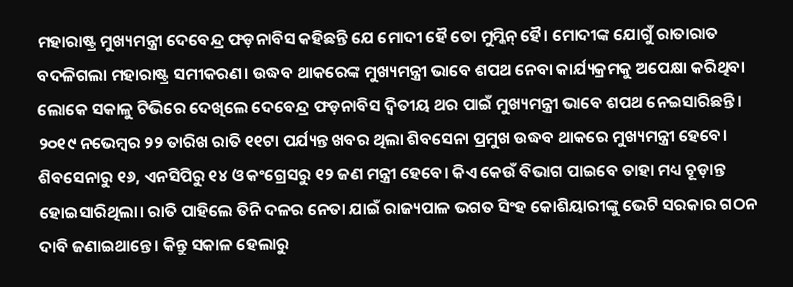ମହାରାଷ୍ଟ୍ର ମୁଖ୍ୟମନ୍ତ୍ରୀ ଦେବେନ୍ଦ୍ର ଫଡ଼ନାବିସ କହିଛନ୍ତି ଯେ ମୋଦୀ ହୈ ତୋ ମୁମ୍କିନ୍ ହୈ। ମୋଦୀଙ୍କ ଯୋଗୁଁ ରାତାରାତ ବଦଳିଗଲା ମହାରାଷ୍ଟ୍ର ସମୀକରଣ। ଉଦ୍ଧବ ଥାକରେଙ୍କ ମୁଖ୍ୟମନ୍ତ୍ରୀ ଭାବେ ଶପଥ ନେବା କାର୍ଯ୍ୟକ୍ରମକୁ ଅପେକ୍ଷା କରିଥିବା ଲୋକେ ସକାଳୁ ଟିଭିରେ ଦେଖିଲେ ଦେବେନ୍ଦ୍ର ଫଡ଼ନାବିସ ଦ୍ୱିତୀୟ ଥର ପାଇଁ ମୁଖ୍ୟମନ୍ତ୍ରୀ ଭାବେ ଶପଥ ନେଇସାରିଛନ୍ତି।
୨୦୧୯ ନଭେମ୍ବର ୨୨ ତାରିଖ ରାତି ୧୧ଟା ପର୍ଯ୍ୟନ୍ତ ଖବର ଥିଲା ଶିବସେନା ପ୍ରମୁଖ ଉଦ୍ଧବ ଥାକରେ ମୁଖ୍ୟମନ୍ତ୍ରୀ ହେବେ। ଶିବସେନାରୁ ୧୬, ଏନସିପିରୁ ୧୪ ଓ କଂଗ୍ରେସରୁ ୧୨ ଜଣ ମନ୍ତ୍ରୀ ହେବେ। କିଏ କେଉଁ ବିଭାଗ ପାଇବେ ତାହା ମଧ୍ୟ ଚୂଡ଼ାନ୍ତ ହୋଇସାରିଥିଲା। ରାତି ପାହିଲେ ତିନି ଦଳର ନେତା ଯାଇଁ ରାଜ୍ୟପାଳ ଭଗତ ସିଂହ କୋଶିୟାରୀଙ୍କୁ ଭେଟି ସରକାର ଗଠନ ଦାବି ଜଣାଇଥାନ୍ତେ। କିନ୍ତୁ ସକାଳ ହେଲାରୁ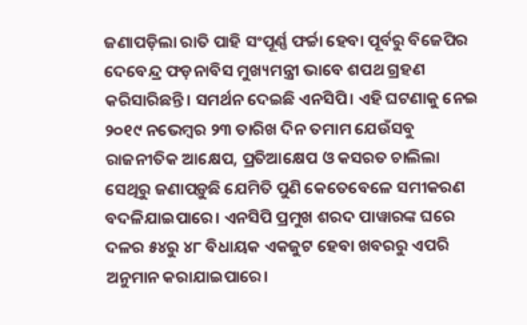ଜଣାପଡ଼ିଲା ରାତି ପାହି ସଂପୂର୍ଣ୍ଣ ଫର୍ଚ୍ଚା ହେବା ପୂର୍ବରୁ ବିଜେପିର ଦେବେନ୍ଦ୍ର ଫଡ଼ନାବିସ ମୁଖ୍ୟମନ୍ତ୍ରୀ ଭାବେ ଶପଥ ଗ୍ରହଣ କରିସାରିଛନ୍ତି। ସମର୍ଥନ ଦେଇଛି ଏନସିପି। ଏହି ଘଟଣାକୁ ନେଇ ୨୦୧୯ ନଭେମ୍ବର ୨୩ ତାରିଖ ଦିନ ତମାମ ଯେଉଁସବୁ ରାଜନୀତିକ ଆକ୍ଷେପ, ପ୍ରତିଆକ୍ଷେପ ଓ କସରତ ଚାଲିଲା ସେଥିରୁ ଜଣାପଡ଼ୁଛି ଯେମିତି ପୁଣି କେତେବେଳେ ସମୀକରଣ ବଦଳିଯାଇପାରେ। ଏନସିପି ପ୍ରମୁଖ ଶରଦ ପାୱାରଙ୍କ ଘରେ ଦଳର ୫୪ରୁ ୪୮ ବିଧାୟକ ଏକଜୁଟ ହେବା ଖବରରୁ ଏପରି ଅନୁମାନ କରାଯାଇପାରେ।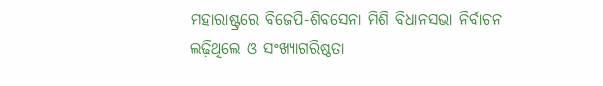ମହାରାଷ୍ଟ୍ରରେ ବିଜେପି-ଶିବସେନା ମିଶି ବିଧାନସଭା ନିର୍ବାଚନ ଲଢ଼ିଥିଲେ ଓ ସଂଖ୍ୟାଗରିଷ୍ଠତା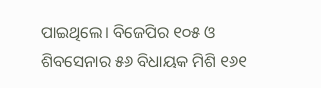ପାଇଥିଲେ। ବିଜେପିର ୧୦୫ ଓ ଶିବସେନାର ୫୬ ବିଧାୟକ ମିଶି ୧୬୧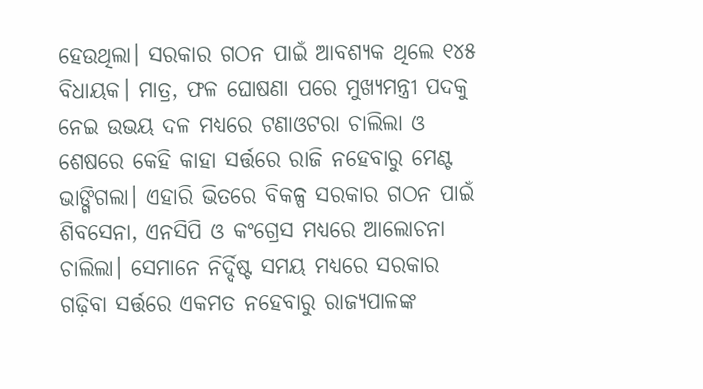ହେଉଥିଲା। ସରକାର ଗଠନ ପାଇଁ ଆବଶ୍ୟକ ଥିଲେ ୧୪୫ ବିଧାୟକ। ମାତ୍ର, ଫଳ ଘୋଷଣା ପରେ ମୁଖ୍ୟମନ୍ତ୍ରୀ ପଦକୁ ନେଇ ଉଭୟ ଦଳ ମଧ୍ୟରେ ଟଣାଓଟରା ଚାଲିଲା ଓ ଶେଷରେ କେହି କାହା ସର୍ତ୍ତରେ ରାଜି ନହେବାରୁ ମେଣ୍ଟ ଭାଙ୍ଗିଗଲା। ଏହାରି ଭିତରେ ବିକଳ୍ପ ସରକାର ଗଠନ ପାଇଁ ଶିବସେନା, ଏନସିପି ଓ କଂଗ୍ରେସ ମଧ୍ୟରେ ଆଲୋଚନା ଚାଲିଲା। ସେମାନେ ନିର୍ଦ୍ଦିଷ୍ଟ ସମୟ ମଧ୍ୟରେ ସରକାର ଗଢ଼ିବା ସର୍ତ୍ତରେ ଏକମତ ନହେବାରୁ ରାଜ୍ୟପାଳଙ୍କ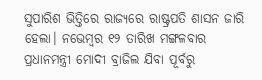ସୁପାରିଶ ଭିତ୍ତିରେ ରାଜ୍ୟରେ ରାଷ୍ଟ୍ରପତି ଶାସନ ଜାରି ହେଲା। ନଭେମ୍ବର ୧୨ ତାରିଖ ମଙ୍ଗଳବାର ପ୍ରଧାନମନ୍ତ୍ରୀ ମୋଦୀ ବ୍ରାଜିଲ ଯିବା ପୂର୍ବରୁ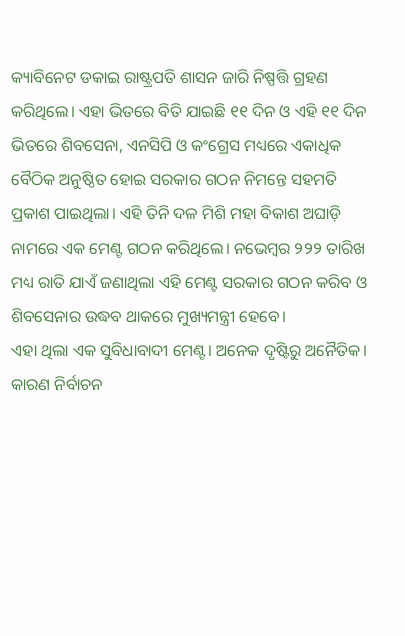କ୍ୟାବିନେଟ ଡକାଇ ରାଷ୍ଟ୍ରପତି ଶାସନ ଜାରି ନିଷ୍ପତ୍ତି ଗ୍ରହଣ କରିଥିଲେ। ଏହା ଭିତରେ ବିତି ଯାଇଛି ୧୧ ଦିନ ଓ ଏହି ୧୧ ଦିନ ଭିତରେ ଶିବସେନା, ଏନସିପି ଓ କଂଗ୍ରେସ ମଧ୍ୟରେ ଏକାଧିକ ବୈଠିକ ଅନୁଷ୍ଠିତ ହୋଇ ସରକାର ଗଠନ ନିମନ୍ତେ ସହମତି ପ୍ରକାଶ ପାଇଥିଲା। ଏହି ତିନି ଦଳ ମିଶି ମହା ବିକାଶ ଅଘାଡ଼ି ନାମରେ ଏକ ମେଣ୍ଟ ଗଠନ କରିଥିଲେ। ନଭେମ୍ବର ୨୨୨ ତାରିଖ ମଧ୍ୟ ରାତି ଯାଏଁ ଜଣାଥିଲା ଏହି ମେଣ୍ଟ ସରକାର ଗଠନ କରିବ ଓ ଶିବସେନାର ଉଦ୍ଧବ ଥାକରେ ମୁଖ୍ୟମନ୍ତ୍ରୀ ହେବେ।
ଏହା ଥିଲା ଏକ ସୁବିଧାବାଦୀ ମେଣ୍ଟ। ଅନେକ ଦୃଷ୍ଟିରୁ ଅନୈତିକ। କାରଣ ନିର୍ବାଚନ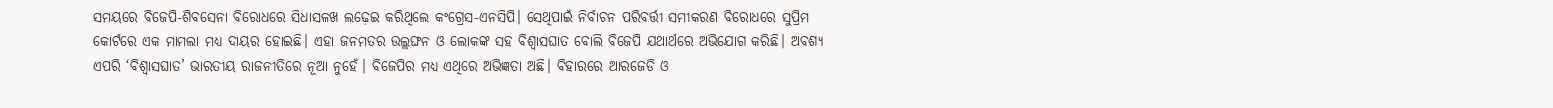ସମୟରେ ବିଜେପି-ଶିବସେନା ବିରୋଧରେ ସିଧାସଳଖ ଲଢ଼େଇ କରିଥିଲେ କଂଗ୍ରେସ-ଏନସିପି। ସେଥିପାଇଁ ନିର୍ବାଚନ ପରିବର୍ତ୍ତୀ ସମୀକରଣ ବିରୋଧରେ ସୁପ୍ରିମ କୋର୍ଟରେ ଏକ ମାମଲା ମଧ୍ୟ ଦାୟର ହୋଇଛି। ଏହା ଜନମତର ଉଲ୍ଲଙ୍ଘନ ଓ ଲୋକଙ୍କ ସହ ବିଶ୍ୱାସଘାତ ବୋଲି ବିଜେପି ଯଥାର୍ଥରେ ଅଭିଯୋଗ କରିଛି। ଅବଶ୍ୟ ଏପରି ‘ବିଶ୍ୱାସଘାତ’ ଭାରତୀୟ ରାଜନୀତିରେ ନୂଆ ନୁହେଁ। ବିଜେପିର ମଧ୍ୟ ଏଥିରେ ଅଭିଜ୍ଞତା ଅଛି। ବିହାରରେ ଆରଜେଡି ଓ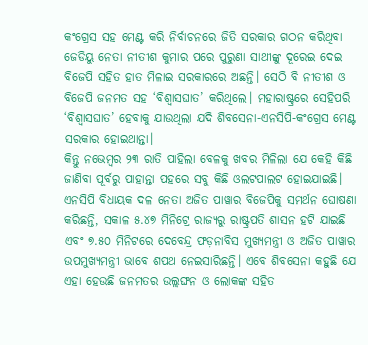କଂଗ୍ରେସ ସହ ମେଣ୍ଟ କରି ନିର୍ବାଚନରେ ଜିତି ସରକାର ଗଠନ କରିଥିବା ଜେଡିୟୁ ନେତା ନୀତୀଶ କୁମାର ପରେ ପୁରୁଣା ସାଥୀଙ୍କୁ ଦୂରେଇ ଦେଇ ବିଜେପି ସହିତ ହାତ ମିଳାଇ ସରକାରରେ ଅଛନ୍ତି। ସେଠି ବି ନୀତୀଶ ଓ ବିଜେପି ଜନମତ ସହ ‘ବିଶ୍ୱାସଘାତ’ କରିଥିଲେ। ମହାରାଷ୍ଟ୍ରରେ ସେହିପରି ‘ବିଶ୍ୱାସଘାତ’ ହେବାକୁ ଯାଉଥିଲା ଯଦି ଶିବସେନା-ଏନସିପି-କଂଗ୍ରେସ ମେଣ୍ଟ ସରକାର ହୋଇଥାନ୍ତା।
କିନ୍ତୁ ନଭେମ୍ବର ୨୩ ରାତି ପାହିଲା ବେଳକୁ ଖବର ମିଳିଲା ଯେ କେହି କିଛି ଜାଣିବା ପୂର୍ବରୁ ପାହାନ୍ତା ପହରେ ସବୁ କିଛି ଓଲଟପାଲଟ ହୋଇଯାଇଛି। ଏନସିପି ବିଧାୟକ ଦଳ ନେତା ଅଜିତ ପାୱାର ବିଜେପିକୁ ସମର୍ଥନ ଘୋଷଣା କରିଛନ୍ତି, ସକାଳ ୫.୪୭ ମିନିଟ୍ରେ ରାଜ୍ୟରୁ ରାଷ୍ଟ୍ରପତି ଶାସନ ହଟି ଯାଇଛି ଏବଂ ୭.୫୦ ମିନିଟରେ ଦେବେନ୍ଦ୍ର ଫଡ଼ନାବିସ ମୁଖ୍ୟମନ୍ତ୍ରୀ ଓ ଅଜିତ ପାୱାର ଉପମୁଖ୍ୟମନ୍ତ୍ରୀ ଭାବେ ଶପଥ ନେଇସାରିଛନ୍ତି। ଏବେ ଶିବସେନା କହୁଛି ଯେ ଏହା ହେଉଛି ଜନମତର ଉଲ୍ଲଙ୍ଘନ ଓ ଲୋକଙ୍କ ସହିତ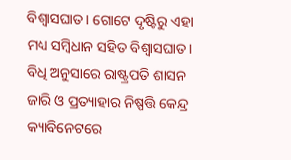ବିଶ୍ୱାସଘାତ। ଗୋଟେ ଦୃଷ୍ଟିରୁ ଏହା ମଧ୍ୟ ସମ୍ବିଧାନ ସହିତ ବିଶ୍ୱାସଘାତ। ବିଧି ଅନୁସାରେ ରାଷ୍ଟ୍ରପତି ଶାସନ ଜାରି ଓ ପ୍ରତ୍ୟାହାର ନିଷ୍ପତ୍ତି କେନ୍ଦ୍ର କ୍ୟାବିନେଟରେ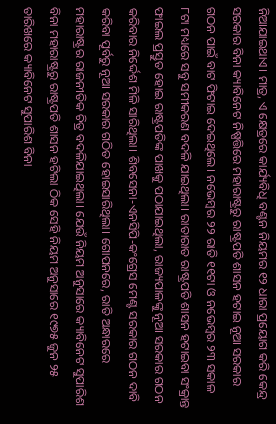ନିଆଯାଇଥାଏ। ମାତ୍ର, ଏ କ୍ଷେତ୍ରରେ କାର୍ଯ୍ୟବିଧି ବଣ୍ଟନ ନିୟମର ୧୨ ଧାରା ପ୍ରୟୋଗ କରି କେନ୍ଦ୍ର ସରକାର ବିନା କ୍ୟାବିନେଟ ନିଷ୍ପତ୍ତିରେ ମହାରାଷ୍ଟ୍ରରୁ ରାଷ୍ଟ୍ରପତି ଶାସନ ହଟାଇ ନୂଆ ସରକାର ଗଠନ ପାଇଁ ବାଟ ଫିଟାଇ ଦେଇଥିଲେ। ନଭେମ୍ବର ୨୨ ରାତି ୧୧ଟା ଓ ନଭେମ୍ବର ୨୩ ସକାଳ ୮ଟା ମଧ୍ୟରେ ସବୁ ସମୀକରଣ ବଦଳି ଯାଇଥିଲା। ରାତାରାତ ରାଷ୍ଟ୍ରପତି ଶାସନ ହଟାଇବା ସଂକ୍ରାନ୍ତ ଫାଇଲ ପ୍ରସ୍ତୁତ ହୋଇ ରାଷ୍ଟ୍ରପତିଙ୍କ ପାଖକୁ ପଠାଯାଇଥିଲା, ରାଜ୍ୟପାଳଙ୍କୁ ନୂଆ ସରକାର ଗଠନ କରିବାର ନିର୍ଦ୍ଦେଶ ମିଳି ସାରିଥିଲା। ଶିବସେନା-ଏନସିପି-କଂଗ୍ରେସ ମେଣ୍ଟ ସରକାର ଗଠନ ଦାବି କରିବା ପୂର୍ବରୁ ନୂଆ ସରକାର ଗଠିତ ହୋଇସାରିଥିଲା। ଗୋପନରେ, ରାତି ଅନ୍ଧାରରେ ମହାରାଷ୍ଟ୍ରର ରାଜନୀତିକ ଚିତ୍ର ବଦଳିଯାଇଥିଲା। ଯେଉଁ ନିୟମ ଅନୁସାରେ କ୍ୟାବିନେଟ ସୁପାରିଶ ବିନା ମହାରାଷ୍ଟ୍ରରୁ ରାଷ୍ଟ୍ରପତି ଶାସନ ହଟିଲା ଠିକ ସେହି ନିୟମ ଅନୁସାରେ ୧୯୭୫ ଜୁନ ୨୫ ତାରିଖରେ କ୍ୟାବିନେଟ ସୁପାରିଶ ବିନା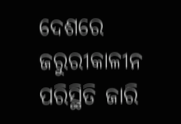ଦେଶରେ ଜରୁରୀକାଳୀନ ପରିସ୍ଥିତି ଜାରି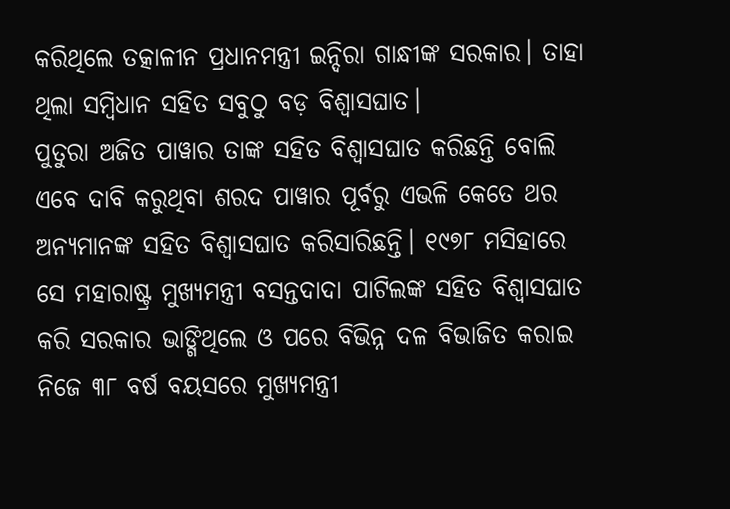କରିଥିଲେ ତତ୍କାଳୀନ ପ୍ରଧାନମନ୍ତ୍ରୀ ଇନ୍ଦିରା ଗାନ୍ଧୀଙ୍କ ସରକାର। ତାହା ଥିଲା ସମ୍ବିଧାନ ସହିତ ସବୁଠୁ ବଡ଼ ବିଶ୍ୱାସଘାତ।
ପୁତୁରା ଅଜିତ ପାୱାର ତାଙ୍କ ସହିତ ବିଶ୍ୱାସଘାତ କରିଛନ୍ତି ବୋଲି ଏବେ ଦାବି କରୁଥିବା ଶରଦ ପାୱାର ପୂର୍ବରୁ ଏଭଳି କେତେ ଥର ଅନ୍ୟମାନଙ୍କ ସହିତ ବିଶ୍ୱାସଘାତ କରିସାରିଛନ୍ତି। ୧୯୭୮ ମସିହାରେ ସେ ମହାରାଷ୍ଟ୍ର ମୁଖ୍ୟମନ୍ତ୍ରୀ ବସନ୍ତଦାଦା ପାଟିଲଙ୍କ ସହିତ ବିଶ୍ୱାସଘାତ କରି ସରକାର ଭାଙ୍ଗିଥିଲେ ଓ ପରେ ବିଭିନ୍ନ ଦଳ ବିଭାଜିତ କରାଇ ନିଜେ ୩୮ ବର୍ଷ ବୟସରେ ମୁଖ୍ୟମନ୍ତ୍ରୀ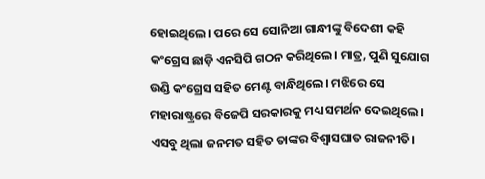ହୋଇଥିଲେ। ପରେ ସେ ସୋନିଆ ଗାନ୍ଧୀଙ୍କୁ ବିଦେଶୀ କହି କଂଗ୍ରେସ ଛାଡ଼ି ଏନସିପି ଗଠନ କରିଥିଲେ। ମାତ୍ର, ପୁଣି ସୁଯୋଗ ଉଣ୍ଡି କଂଗ୍ରେସ ସହିତ ମେଣ୍ଟ ବାନ୍ଧିଥିଲେ। ମଝିରେ ସେ ମହାରାଷ୍ଟ୍ରରେ ବିଜେପି ସରକାରକୁ ମଧ୍ୟ ସମର୍ଥନ ଦେଇଥିଲେ। ଏସବୁ ଥିଲା ଜନମତ ସହିତ ତାଙ୍କର ବିଶ୍ୱାସଘାତ ରାଜନୀତି।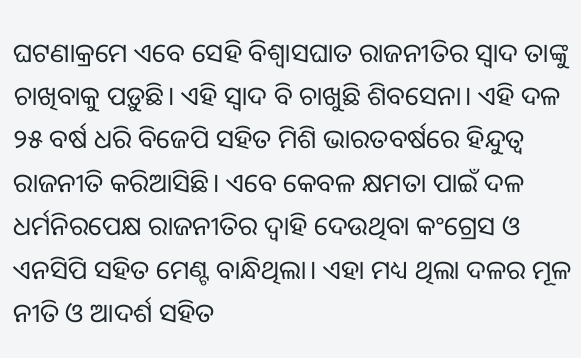ଘଟଣାକ୍ରମେ ଏବେ ସେହି ବିଶ୍ୱାସଘାତ ରାଜନୀତିର ସ୍ୱାଦ ତାଙ୍କୁ ଚାଖିବାକୁ ପଡ଼ୁଛି। ଏହି ସ୍ୱାଦ ବି ଚାଖୁଛି ଶିବସେନା। ଏହି ଦଳ ୨୫ ବର୍ଷ ଧରି ବିଜେପି ସହିତ ମିଶି ଭାରତବର୍ଷରେ ହିନ୍ଦୁତ୍ୱ ରାଜନୀତି କରିଆସିଛି। ଏବେ କେବଳ କ୍ଷମତା ପାଇଁ ଦଳ ଧର୍ମନିରପେକ୍ଷ ରାଜନୀତିର ଦ୍ୱାହି ଦେଉଥିବା କଂଗ୍ରେସ ଓ ଏନସିପି ସହିତ ମେଣ୍ଟ ବାନ୍ଧିଥିଲା। ଏହା ମଧ୍ୟ ଥିଲା ଦଳର ମୂଳ ନୀତି ଓ ଆଦର୍ଶ ସହିତ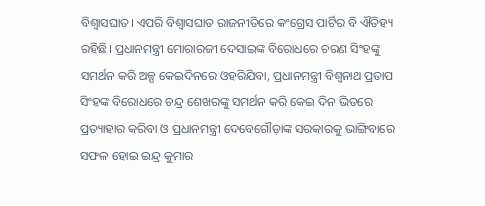ବିଶ୍ୱାସଘାତ। ଏପରି ବିଶ୍ୱାସଘାତ ରାଜନୀତିରେ କଂଗ୍ରେସ ପାର୍ଟିର ବି ଐତିହ୍ୟ ରହିଛି। ପ୍ରଧାନମନ୍ତ୍ରୀ ମୋରାରଜୀ ଦେସାଇଙ୍କ ବିରୋଧରେ ଚରଣ ସିଂହଙ୍କୁ ସମର୍ଥନ କରି ଅଳ୍ପ କେଇଦିନରେ ଓହରିଯିବା, ପ୍ରଧାନମନ୍ତ୍ରୀ ବିଶ୍ୱନାଥ ପ୍ରତାପ ସିଂହଙ୍କ ବିରୋଧରେ ଚନ୍ଦ୍ର ଶେଖରଙ୍କୁ ସମର୍ଥନ କରି କେଇ ଦିନ ଭିତରେ ପ୍ରତ୍ୟାହାର କରିବା ଓ ପ୍ରଧାନମନ୍ତ୍ରୀ ଦେବେଗୌଡ଼ାଙ୍କ ସରକାରକୁ ଭାଙ୍ଗିବାରେ ସଫଳ ହୋଇ ଇନ୍ଦ୍ର କୁମାର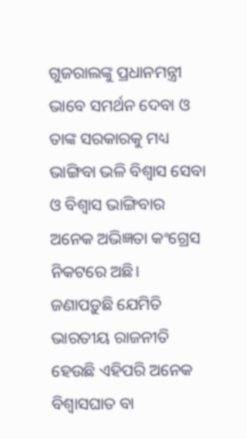ଗୁଜରାଲଙ୍କୁ ପ୍ରଧାନମନ୍ତ୍ରୀ ଭାବେ ସମର୍ଥନ ଦେବା ଓ ତାଙ୍କ ସରକାରକୁ ମଧ୍ୟ ଭାଙ୍ଗିବା ଭଳି ବିଶ୍ୱାସ ସେବା ଓ ବିଶ୍ୱାସ ଭାଙ୍ଗିବାର ଅନେକ ଅଭିଜ୍ଞତା କଂଗ୍ରେସ ନିକଟରେ ଅଛି।
ଜଣାପଡ଼ୁଛି ଯେମିତି ଭାରତୀୟ ରାଜନୀତି ହେଉଛି ଏହିପରି ଅନେକ ବିଶ୍ୱାସଘାତ ବା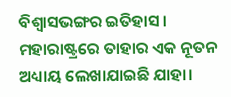ବିଶ୍ୱାସଭଙ୍ଗର ଇତିହାସ। ମହାରାଷ୍ଟ୍ରରେ ତାହାର ଏକ ନୂତନ ଅଧ୍ୟାୟ ଲେଖାଯାଇଛି ଯାହା।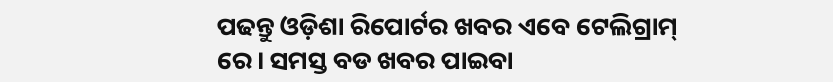ପଢନ୍ତୁ ଓଡ଼ିଶା ରିପୋର୍ଟର ଖବର ଏବେ ଟେଲିଗ୍ରାମ୍ ରେ। ସମସ୍ତ ବଡ ଖବର ପାଇବା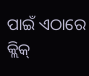ପାଇଁ ଏଠାରେ କ୍ଲିକ୍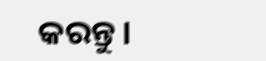କରନ୍ତୁ।